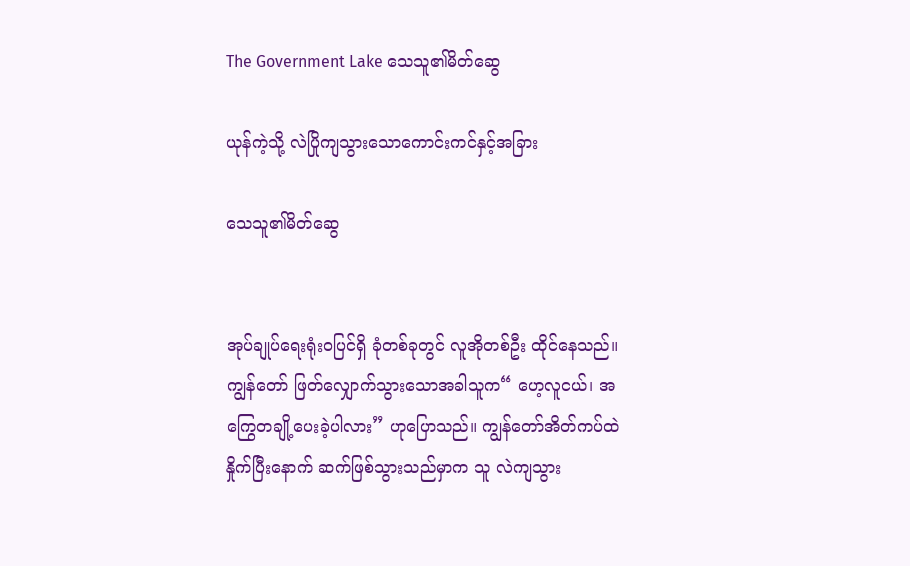The Government Lake သေသူ၏မိတ်ဆွေ

ယုန်ကဲ့သို့ လဲပြိုကျသွားသောကောင်းကင်နှင့်အခြား

သေသူ၏မိတ်ဆွေ


အုပ်ချုပ်ရေးရုံးဝပြင်ရှိ ခုံတစ်ခုတွင် လူအိုတစ်ဦး ထိုင်နေသည်။ ကျွန်တော် ဖြတ်လျှောက်သွားသောအခါသူက“ ဟေ့လူငယ်၊ အကြွေတချို့ပေးခဲ့ပါလား” ဟုပြောသည်။ ကျွန်တော်အိတ်ကပ်ထဲနှိုက်ပြီးနောက် ဆက်ဖြစ်သွားသည်မှာက သူ လဲကျသွား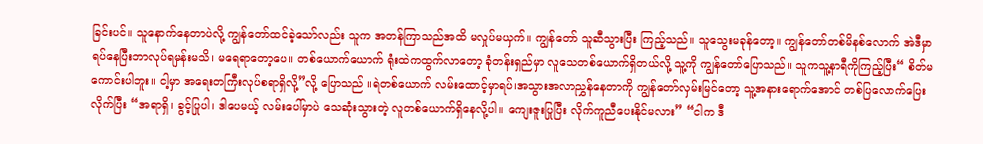ခြင်းပင်။ သူနောက်နေတာပဲလို့ ကျွန်တော်ထင်ခဲ့သော်လည်း သူက အတန်ကြာသည်အထိ မလှုပ်မယှက်။ ကျွန်တော် သူဆီသွားပြီး ကြည့်သည်။ သူသွေးမခုန်တော့။ ကျွန်တော်တစ်မိနစ်လောက် အဲဒီမှာရပ်နေပြီးဘာလုပ်ရမှန်းမသိ၊ မရေရာတော့ပေ။ တစ်ယောက်ယောက် ရုံးထဲကထွက်လာတော့ ခုံတန်းရှည်မှာ လူသေတစ်ယောက်ရှိတယ်လို့ သူ့ကို ကျွန်တော်ပြောသည်။ သူကသူ့နာရီကိုကြည့်ပြီး“ စိတ်မကောင်းပါဘူး။ ငါ့မှာ အရေးတကြီးလုပ်စရာရှိလို့”လို့ ပြောသည် ။ရဲတစ်ယောက် လမ်းထောင့်မှာရပ်၊အသွားအလာညွှန်နေတာကို ကျွန်တော်လှမ်းမြင်တော့ သူ့အနားရောက်အောင် တစ်ပြလောက်ပြေးလိုက်ပြီး “အရာရှိ၊ ခွင့်ပြုပါ၊ ဒါပေမယ့် လမ်းပေါ်မှာပဲ သေဆုံးသွားတဲ့ လူတစ်ယောက်ရှိနေလို့ပါ။ ကျေးဇူးပြုပြီး လိုက်ကူညီပေးနိုင်မလား” “ငါက ဒီ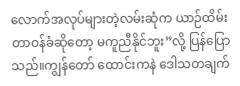လောက်အလုပ်များတဲ့လမ်းဆုံက ယာဉ်ထိမ်းတာဝန်ခံဆိုတော့ မကူညီနိုင်ဘူး”လို့ ပြန်ပြောသည်။ကျွန်တော် ထောင်းကနဲ ဒေါသတချက်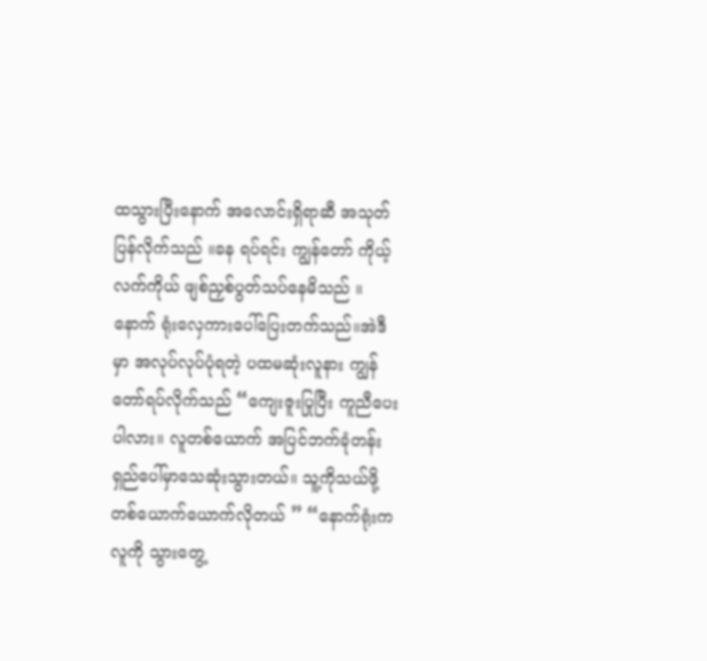ထသွားပြီးနောက် အလောင်းရှိရာဆီ အသုတ်ပြန်လိုက်သည် ။ခန ရပ်ရင်း ကျွန်တော် ကိုယ့်လက်ကိုယ် ဖျစ်ညှစ်ပွတ်သပ်နေမိသည် ။နောက် ရုံးလှေကားပေါ်ပြေးတက်သည်။အဲဒီမှာ အလုပ်လုပ်ပုံရတဲ့ ပထမဆုံးလူနား ကျွန်တော်ရပ်လိုက်သည် “ကျေးဇူးပြုပြီး ကူညီပေးပါလား။ လူတစ်ယောက် အပြင်ဘက်ခုံတန်းရှည်ပေါ်မှာသေဆုံးသွားတယ်။ သူ့ကိုသယ်ဖို့တစ်ယောက်ယောက်လိုတယ် ” “နောက်ရုံးက လူကို သွားတွေ့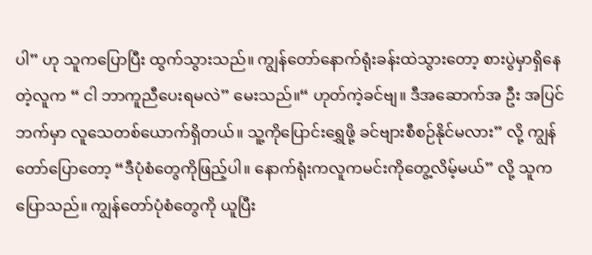ပါ” ဟု သူကပြောပြီး ထွက်သွားသည်။ ကျွန်တော်နောက်ရုံးခန်းထဲသွားတော့ စားပွဲမှာရှိနေတဲ့လူက “ ငါ ဘာကူညီပေးရမလဲ” မေးသည်။“ ဟုတ်ကဲ့ခင်ဗျ။ ဒီအဆောက်အ ဦး အပြင်ဘက်မှာ လူသေတစ်ယောက်ရှိတယ်။ သူ့ကိုပြောင်းရွှေဖို့ ခင်ဗျားစီစဉ်နိုင်မလား” လို့ ကျွန်တော်ပြောတော့ “ဒီပုံစံတွေကိုဖြည့်ပါ။ နောက်ရုံးကလူကမင်းကိုတွေ့လိမ့်မယ်” လို့ သူကပြောသည်။ ကျွန်တော်ပုံစံတွေကို ယူပြီး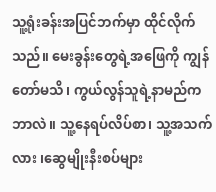သူ့ရုံးခန်းအပြင်ဘက်မှာ ထိုင်လိုက်သည်။ မေးခွန်းတွေရဲ့အဖြေကို ကျွန်တော်မသိ၊ ကွယ်လွန်သူရဲ့နာမည်က ဘာလဲ။ သူ့နေရပ်လိပ်စာ၊ သူ့အသက်လား ၊ဆွေမျိုးနီးစပ်များ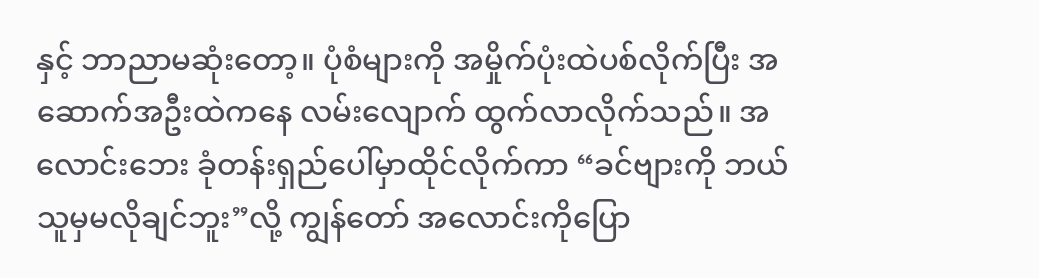နှင့် ဘာညာမဆုံးတော့။ ပုံစံများကို အမှိုက်ပုံးထဲပစ်လိုက်ပြီး အဆောက်အဦးထဲကနေ လမ်းလျောက် ထွက်လာလိုက်သည်။ အလောင်းဘေး ခုံတန်းရှည်ပေါ်မှာထိုင်လိုက်ကာ “ခင်ဗျားကို ဘယ်သူမှမလိုချင်ဘူး”လို့ ကျွန်တော် အလောင်းကိုပြော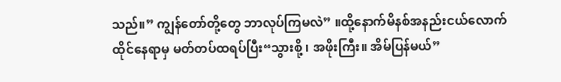သည်။” ကျွန်တော်တို့တွေ ဘာလုပ်ကြမလဲ” ။ထို့နောက်မိနစ်အနည်းငယ်လောက်ထိုင်နေရာမှ မတ်တပ်ထရပ်ပြီး“သွားစို့ ၊ အဖိုးကြီး။ အိမ်ပြန်မယ်”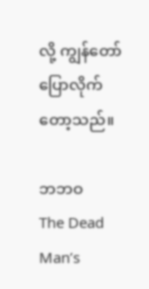လို့ ကျွန်တော် ပြောလိုက်တော့သည်။

ဘဘဝ
The Dead Man’s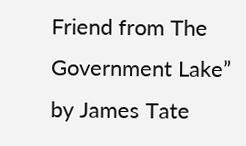Friend from The Government Lake” by James Tate